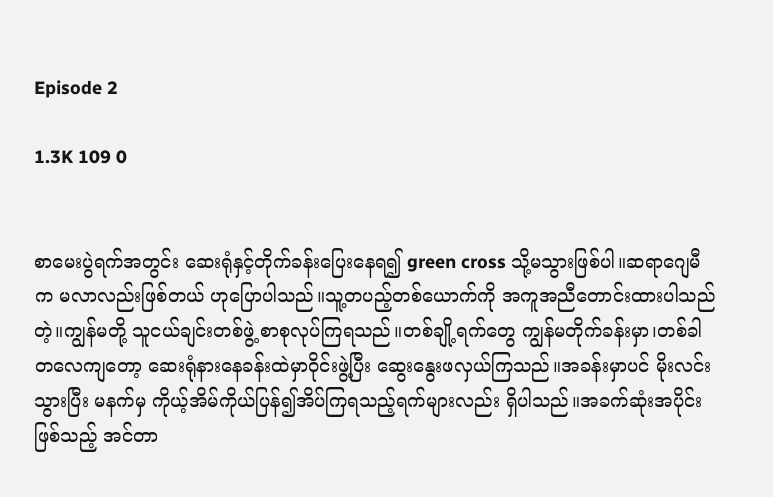Episode 2

1.3K 109 0


စာမေးပွဲရက်အတွင်း ဆေးရုံနှင့်တိုက်ခန်းပြေးနေရ၍ green cross သို့မသွားဖြစ်ပါ။ဆရာဂျေမီက မလာလည်းဖြစ်တယ် ဟုပြောပါသည်။သူ့တပည့်တစ်ယောက်ကို အကူအညီတောင်းထားပါသည်တဲ့။ကျွန်မတို့ သူငယ်ချင်းတစ်ဖွဲ့ စာစုလုပ်ကြရသည်။တစ်ချို့ရက်တွေ ကျွန်မတိုက်ခန်းမှာ၊တစ်ခါတလေကျတော့ ဆေးရုံနားနေခန်းထဲမှာဝိုင်းဖွဲ့ပြီး ဆွေးနွေးဖလှယ်ကြသည်။အခန်းမှာပင် မိုးလင်းသွားပြီး မနက်မှ ကိုယ့်အိမ်ကိုယ်ပြန်၍အိပ်ကြရသည့်ရက်များလည်း ရှိပါသည်။အခက်ဆုံးအပိုင်းဖြစ်သည့် အင်တာ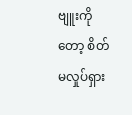ဗျူးကိုတော့ စိတ်မလှုပ်ရှား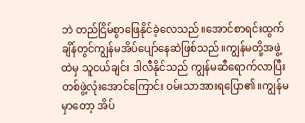ဘဲ တည်ငြိမ်စွာဖြေနိုင်ခဲ့လေသည်။အောင်စာရင်းထွက်ချိန်တွင်ကျွန်မအိပ်ပျော်နေဆဲဖြစ်သည်။ကျွန်မတို့အဖွဲ့ထဲမှ သူငယ်ချင်း ဒါလီနိုင်သည် ကျွန်မဆီရောက်လာပြီး တစ်ဖွဲ့လုံးအောင်ကြောင်း ဝမ်းသာအားရပြော၏။ကျွန်မမှာတော့ အိပ်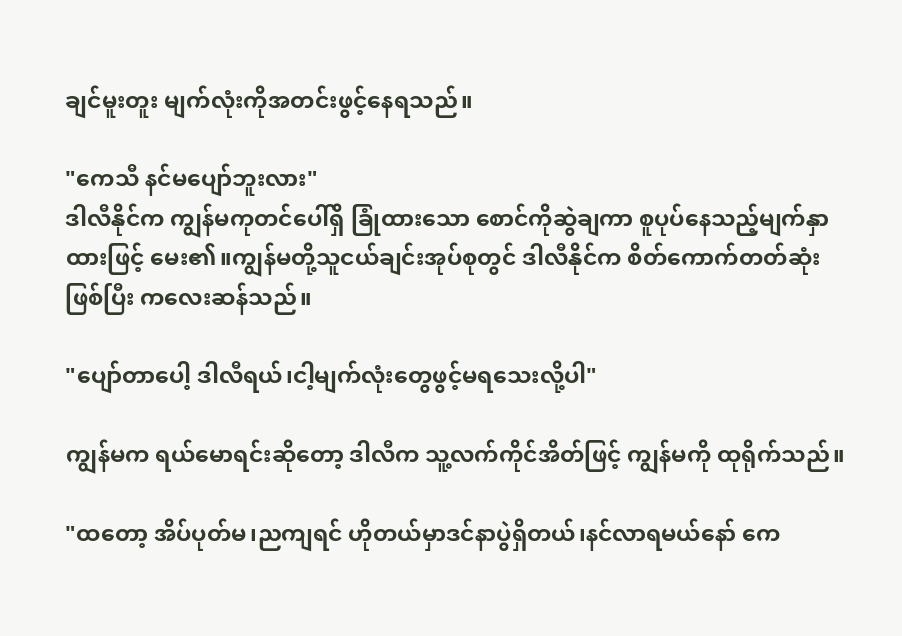ချင်မူးတူး မျက်လုံးကိုအတင်းဖွင့်နေရသည်။

"ကေသီ နင်မပျော်ဘူးလား"
ဒါလီနိုင်က ကျွန်မကုတင်ပေါ်ရှိ ခြုံထားသော စောင်ကိုဆွဲချကာ စူပုပ်နေသည့်မျက်နှာထားဖြင့် မေး၏။ကျွန်မတို့သူငယ်ချင်းအုပ်စုတွင် ဒါလီနိုင်က စိတ်ကောက်တတ်ဆုံးဖြစ်ပြီး ကလေးဆန်သည်။

"ပျော်တာပေါ့ ဒါလီရယ်၊ငါ့မျက်လုံးတွေဖွင့်မရသေးလို့ပါ"

ကျွန်မက ရယ်မောရင်းဆိုတော့ ဒါလီက သူ့လက်ကိုင်အိတ်ဖြင့် ကျွန်မကို ထုရိုက်သည်။

"ထတော့ အိပ်ပုတ်မ၊ညကျရင် ဟိုတယ်မှာဒင်နာပွဲရှိတယ်၊နင်လာရမယ်နော် ကေ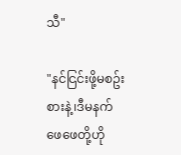သီ"

"နင်ငြင်းဖို့မစဥ်းစားနဲ့၊ဒီမနက် ဖေဖေတို့ဟို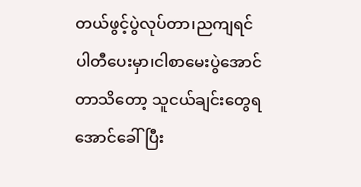တယ်ဖွင့်ပွဲလုပ်တာ၊ညကျရင် ပါတီပေးမှာ၊ငါစာမေးပွဲအောင်တာသိတော့ သူငယ်ချင်းတွေရအောင်ခေါ်ပြီး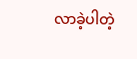လာခဲ့ပါတဲ့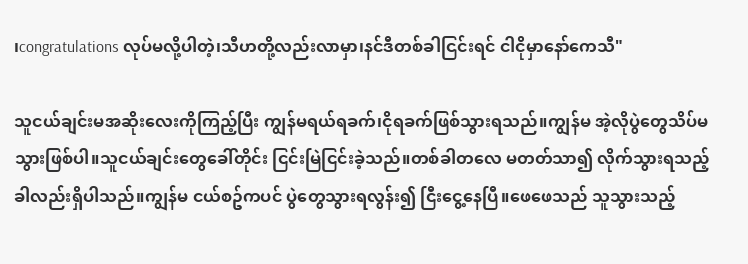၊congratulations လုပ်မလို့ပါတဲ့၊သီဟတို့လည်းလာမှာ၊နင်ဒီတစ်ခါငြင်းရင် ငါငိုမှာနော်ကေသီ"

သူငယ်ချင်းမအဆိုးလေးကိုကြည့်ပြီး ကျွန်မရယ်ရခက်၊ငိုရခက်ဖြစ်သွားရသည်။ကျွန်မ အဲ့လိုပွဲတွေသိပ်မသွားဖြစ်ပါ။သူငယ်ချင်းတွေခေါ်တိုင်း ငြင်းမြဲငြင်းခဲ့သည်။တစ်ခါတလေ မတတ်သာ၍ လိုက်သွားရသည့်ခါလည်းရှိပါသည်။ကျွန်မ ငယ်စဥ်ကပင် ပွဲတွေသွားရလွန်း၍ ငြီးငွေ့နေပြီ။ဖေဖေသည် သူသွားသည့်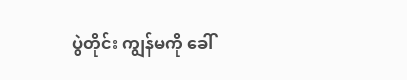ပွဲတိုင်း ကျွန်မကို ခေါ်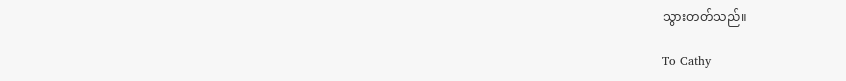သွားတတ်သည်။

To Cathy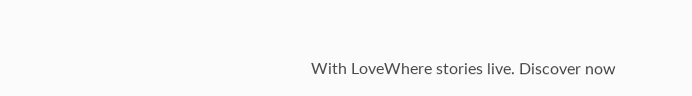With LoveWhere stories live. Discover now